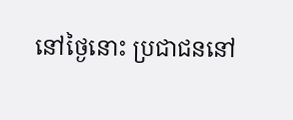នៅថ្ងៃនោះ ប្រជាជននៅ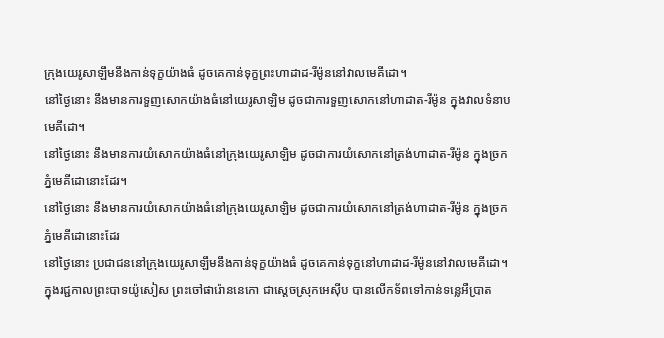ក្រុងយេរូសាឡឹមនឹងកាន់ទុក្ខយ៉ាងធំ ដូចគេកាន់ទុក្ខព្រះហាដាដ-រីម៉ូននៅវាលមេគីដោ។
នៅថ្ងៃនោះ នឹងមានការទួញសោកយ៉ាងធំនៅយេរូសាឡិម ដូចជាការទួញសោកនៅហាដាត-រីម៉ូន ក្នុងវាលទំនាបមេគីដោ។
នៅថ្ងៃនោះ នឹងមានការយំសោកយ៉ាងធំនៅក្រុងយេរូសាឡិម ដូចជាការយំសោកនៅត្រង់ហាដាត-រីម៉ូន ក្នុងច្រកភ្នំមេគីដោនោះដែរ។
នៅថ្ងៃនោះ នឹងមានការយំសោកយ៉ាងធំនៅក្រុងយេរូសាឡិម ដូចជាការយំសោកនៅត្រង់ហាដាត-រីម៉ូន ក្នុងច្រកភ្នំមេគីដោនោះដែរ
នៅថ្ងៃនោះ ប្រជាជននៅក្រុងយេរូសាឡឹមនឹងកាន់ទុក្ខយ៉ាងធំ ដូចគេកាន់ទុក្ខនៅហាដាដ-រីម៉ូននៅវាលមេគីដោ។
ក្នុងរជ្ជកាលព្រះបាទយ៉ូសៀស ព្រះចៅផារ៉ោននេកោ ជាស្ដេចស្រុកអេស៊ីប បានលើកទ័ពទៅកាន់ទន្លេអឺប្រាត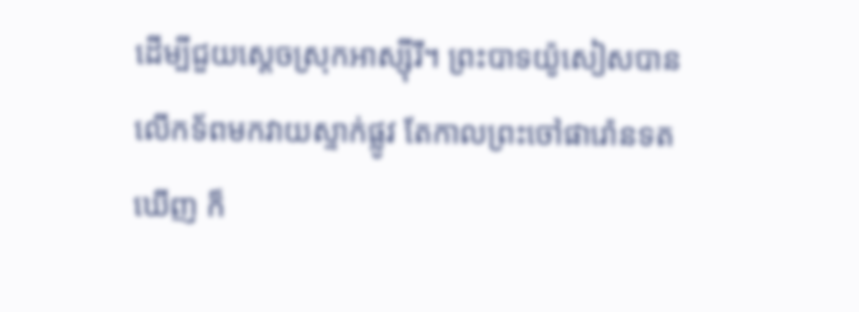ដើម្បីជួយស្ដេចស្រុកអាស្ស៊ីរី។ ព្រះបាទយ៉ូសៀសបានលើកទ័ពមកវាយស្ទាក់ផ្លូវ តែកាលព្រះចៅផារ៉ោនទតឃើញ ក៏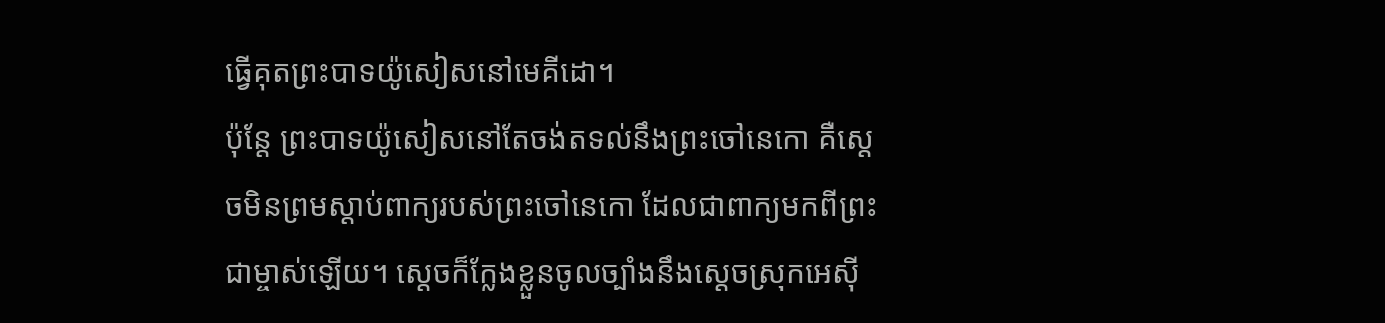ធ្វើគុតព្រះបាទយ៉ូសៀសនៅមេគីដោ។
ប៉ុន្តែ ព្រះបាទយ៉ូសៀសនៅតែចង់តទល់នឹងព្រះចៅនេកោ គឺស្ដេចមិនព្រមស្ដាប់ពាក្យរបស់ព្រះចៅនេកោ ដែលជាពាក្យមកពីព្រះជាម្ចាស់ឡើយ។ ស្ដេចក៏ក្លែងខ្លួនចូលច្បាំងនឹងស្ដេចស្រុកអេស៊ី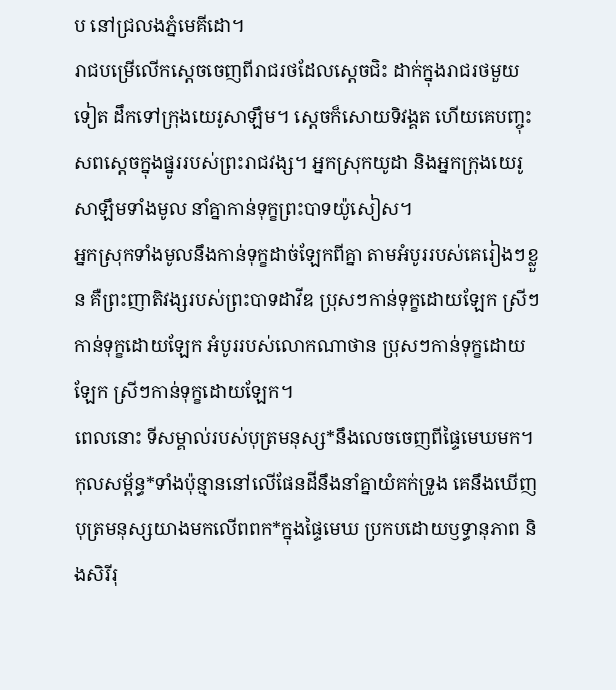ប នៅជ្រលងភ្នំមេគីដោ។
រាជបម្រើលើកស្ដេចចេញពីរាជរថដែលស្ដេចជិះ ដាក់ក្នុងរាជរថមួយទៀត ដឹកទៅក្រុងយេរូសាឡឹម។ ស្ដេចក៏សោយទិវង្គត ហើយគេបញ្ចុះសពស្ដេចក្នុងផ្នូររបស់ព្រះរាជវង្ស។ អ្នកស្រុកយូដា និងអ្នកក្រុងយេរូសាឡឹមទាំងមូល នាំគ្នាកាន់ទុក្ខព្រះបាទយ៉ូសៀស។
អ្នកស្រុកទាំងមូលនឹងកាន់ទុក្ខដាច់ឡែកពីគ្នា តាមអំបូររបស់គេរៀងៗខ្លួន គឺព្រះញាតិវង្សរបស់ព្រះបាទដាវីឌ ប្រុសៗកាន់ទុក្ខដោយឡែក ស្រីៗកាន់ទុក្ខដោយឡែក អំបូររបស់លោកណាថាន ប្រុសៗកាន់ទុក្ខដោយឡែក ស្រីៗកាន់ទុក្ខដោយឡែក។
ពេលនោះ ទីសម្គាល់របស់បុត្រមនុស្ស*នឹងលេចចេញពីផ្ទៃមេឃមក។ កុលសម្ព័ន្ធ*ទាំងប៉ុន្មាននៅលើផែនដីនឹងនាំគ្នាយំគក់ទ្រូង គេនឹងឃើញបុត្រមនុស្សយាងមកលើពពក*ក្នុងផ្ទៃមេឃ ប្រកបដោយឫទ្ធានុភាព និងសិរីរុ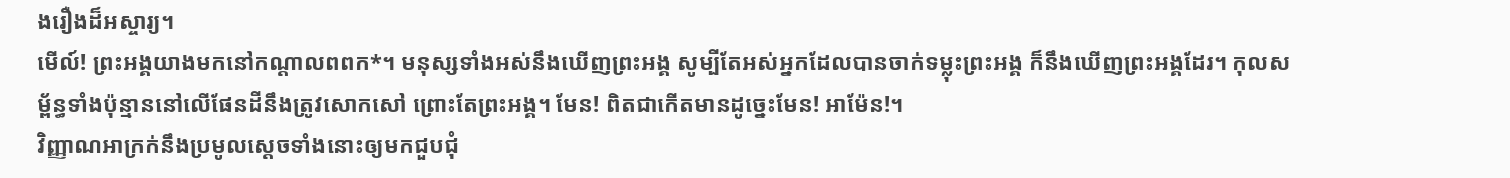ងរឿងដ៏អស្ចារ្យ។
មើល៍! ព្រះអង្គយាងមកនៅកណ្ដាលពពក*។ មនុស្សទាំងអស់នឹងឃើញព្រះអង្គ សូម្បីតែអស់អ្នកដែលបានចាក់ទម្លុះព្រះអង្គ ក៏នឹងឃើញព្រះអង្គដែរ។ កុលសម្ព័ន្ធទាំងប៉ុន្មាននៅលើផែនដីនឹងត្រូវសោកសៅ ព្រោះតែព្រះអង្គ។ មែន! ពិតជាកើតមានដូច្នេះមែន! អាម៉ែន!។
វិញ្ញាណអាក្រក់នឹងប្រមូលស្ដេចទាំងនោះឲ្យមកជួបជុំ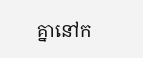គ្នានៅក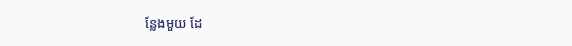ន្លែងមួយ ដែ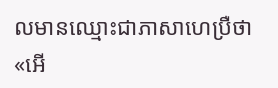លមានឈ្មោះជាភាសាហេប្រឺថា «អើ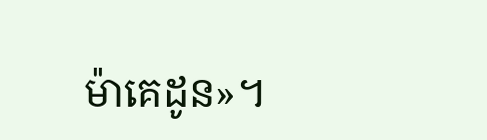ម៉ាគេដូន»។